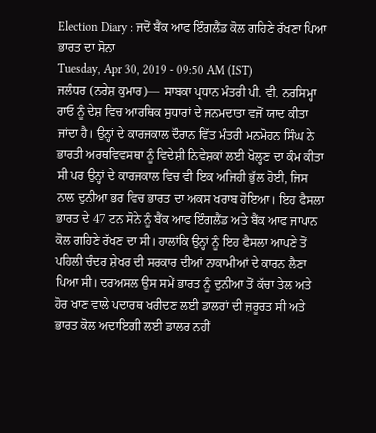Election Diary : ਜਦੋਂ ਬੈਂਕ ਆਫ ਇੰਗਲੈਂਡ ਕੋਲ ਗਹਿਣੇ ਰੱਖਣਾ ਪਿਆ ਭਾਰਤ ਦਾ ਸੋਨਾ
Tuesday, Apr 30, 2019 - 09:50 AM (IST)
ਜਲੰਧਰ (ਨਰੇਸ਼ ਕੁਮਾਰ)— ਸਾਬਕਾ ਪ੍ਰਧਾਨ ਮੰਤਰੀ ਪੀ. ਵੀ. ਨਰਸਿਮ੍ਹਾ ਰਾਓ ਨੂੰ ਦੇਸ਼ ਵਿਚ ਆਰਥਿਕ ਸੁਧਾਰਾਂ ਦੇ ਜਨਮਦਾਤਾ ਵਜੋਂ ਯਾਦ ਕੀਤਾ ਜਾਂਦਾ ਹੈ। ਉਨ੍ਹਾਂ ਦੇ ਕਾਰਜਕਾਲ ਦੌਰਾਨ ਵਿੱਤ ਮੰਤਰੀ ਮਨਮੋਹਨ ਸਿੰਘ ਨੇ ਭਾਰਤੀ ਅਰਥਵਿਵਸਥਾ ਨੂੰ ਵਿਦੇਸ਼ੀ ਨਿਵੇਸ਼ਕਾਂ ਲਈ ਖੋਲ੍ਹਣ ਦਾ ਕੰਮ ਕੀਤਾ ਸੀ ਪਰ ਉਨ੍ਹਾਂ ਦੇ ਕਾਰਜਕਾਲ ਵਿਚ ਵੀ ਇਕ ਅਜਿਹੀ ਭੁੱਲ ਹੋਈ, ਜਿਸ ਨਾਲ ਦੁਨੀਆ ਭਰ ਵਿਚ ਭਾਰਤ ਦਾ ਅਕਸ ਖਰਾਬ ਹੋਇਆ। ਇਹ ਫੈਸਲਾ ਭਾਰਤ ਦੇ 47 ਟਨ ਸੋਨੇ ਨੂੰ ਬੈਂਕ ਆਫ ਇੰਗਲੈਂਡ ਅਤੇ ਬੈਂਕ ਆਫ ਜਾਪਾਨ ਕੋਲ ਗਹਿਣੇ ਰੱਖਣ ਦਾ ਸੀ। ਹਾਲਾਂਕਿ ਉਨ੍ਹਾਂ ਨੂੰ ਇਹ ਫੈਸਲਾ ਆਪਣੇ ਤੋਂ ਪਹਿਲੀ ਚੰਦਰ ਸ਼ੇਖਰ ਦੀ ਸਰਕਾਰ ਦੀਆਂ ਨਾਕਾਮੀਆਂ ਦੇ ਕਾਰਨ ਲੈਣਾ ਪਿਆ ਸੀ। ਦਰਅਸਲ ਉਸ ਸਮੇਂ ਭਾਰਤ ਨੂੰ ਦੁਨੀਆ ਤੋਂ ਕੱਚਾ ਤੇਲ ਅਤੇ ਹੋਰ ਖਾਣ ਵਾਲੇ ਪਦਾਰਥ ਖਰੀਦਣ ਲਈ ਡਾਲਰਾਂ ਦੀ ਜ਼ਰੂਰਤ ਸੀ ਅਤੇ ਭਾਰਤ ਕੋਲ ਅਦਾਇਗੀ ਲਈ ਡਾਲਰ ਨਹੀਂ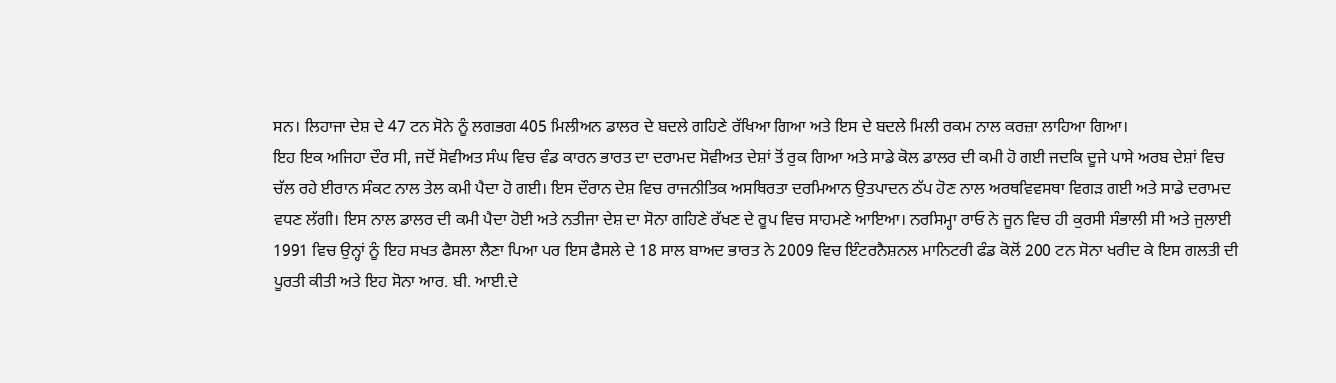ਸਨ। ਲਿਹਾਜਾ ਦੇਸ਼ ਦੇ 47 ਟਨ ਸੋਨੇ ਨੂੰ ਲਗਭਗ 405 ਮਿਲੀਅਨ ਡਾਲਰ ਦੇ ਬਦਲੇ ਗਹਿਣੇ ਰੱਖਿਆ ਗਿਆ ਅਤੇ ਇਸ ਦੇ ਬਦਲੇ ਮਿਲੀ ਰਕਮ ਨਾਲ ਕਰਜ਼ਾ ਲਾਹਿਆ ਗਿਆ।
ਇਹ ਇਕ ਅਜਿਹਾ ਦੌਰ ਸੀ, ਜਦੋਂ ਸੋਵੀਅਤ ਸੰਘ ਵਿਚ ਵੰਡ ਕਾਰਨ ਭਾਰਤ ਦਾ ਦਰਾਮਦ ਸੋਵੀਅਤ ਦੇਸ਼ਾਂ ਤੋਂ ਰੁਕ ਗਿਆ ਅਤੇ ਸਾਡੇ ਕੋਲ ਡਾਲਰ ਦੀ ਕਮੀ ਹੋ ਗਈ ਜਦਕਿ ਦੂਜੇ ਪਾਸੇ ਅਰਬ ਦੇਸ਼ਾਂ ਵਿਚ ਚੱਲ ਰਹੇ ਈਰਾਨ ਸੰਕਟ ਨਾਲ ਤੇਲ ਕਮੀ ਪੈਦਾ ਹੋ ਗਈ। ਇਸ ਦੌਰਾਨ ਦੇਸ਼ ਵਿਚ ਰਾਜਨੀਤਿਕ ਅਸਥਿਰਤਾ ਦਰਮਿਆਨ ਉਤਪਾਦਨ ਠੱਪ ਹੋਣ ਨਾਲ ਅਰਥਵਿਵਸਥਾ ਵਿਗੜ ਗਈ ਅਤੇ ਸਾਡੇ ਦਰਾਮਦ ਵਧਣ ਲੱਗੀ। ਇਸ ਨਾਲ ਡਾਲਰ ਦੀ ਕਮੀ ਪੈਦਾ ਹੋਈ ਅਤੇ ਨਤੀਜਾ ਦੇਸ਼ ਦਾ ਸੋਨਾ ਗਹਿਣੇ ਰੱਖਣ ਦੇ ਰੂਪ ਵਿਚ ਸਾਹਮਣੇ ਆਇਆ। ਨਰਸਿਮ੍ਹਾ ਰਾਓ ਨੇ ਜੂਨ ਵਿਚ ਹੀ ਕੁਰਸੀ ਸੰਭਾਲੀ ਸੀ ਅਤੇ ਜੁਲਾਈ 1991 ਵਿਚ ਉਨ੍ਹਾਂ ਨੂੰ ਇਹ ਸਖਤ ਫੈਸਲਾ ਲੈਣਾ ਪਿਆ ਪਰ ਇਸ ਫੈਸਲੇ ਦੇ 18 ਸਾਲ ਬਾਅਦ ਭਾਰਤ ਨੇ 2009 ਵਿਚ ਇੰਟਰਨੈਸ਼ਨਲ ਮਾਨਿਟਰੀ ਫੰਡ ਕੋਲੋਂ 200 ਟਨ ਸੋਨਾ ਖਰੀਦ ਕੇ ਇਸ ਗਲਤੀ ਦੀ ਪੂਰਤੀ ਕੀਤੀ ਅਤੇ ਇਹ ਸੋਨਾ ਆਰ. ਬੀ. ਆਈ.ਦੇ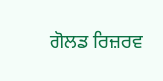ਗੋਲਡ ਰਿਜ਼ਰਵ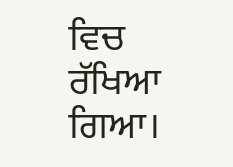ਵਿਚ ਰੱਖਿਆ ਗਿਆ।